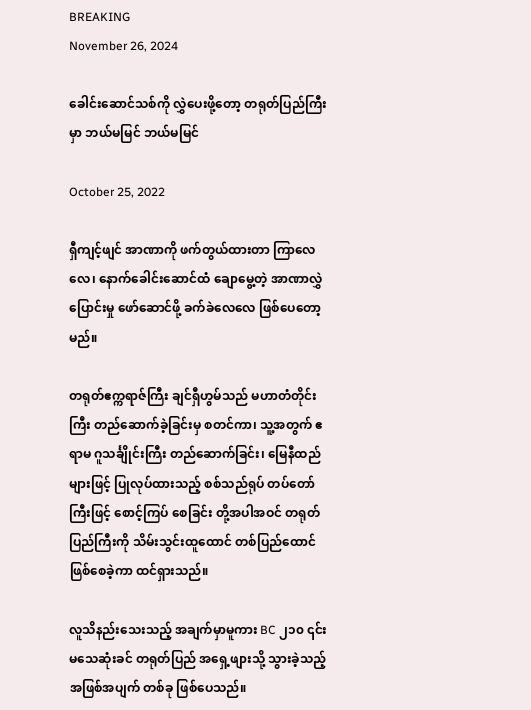BREAKING
November 26, 2024

ခေါင်းဆောင်သစ်ကို လွှဲပေးဖို့တော့ တရုတ်ပြည်ကြီးမှာ ဘယ်မမြင် ဘယ်မမြင်

October 25, 2022

ရှီကျင့်ဖျင် အာဏာကို ဖက်တွယ်ထားတာ ကြာလေလေ၊ နောက်ခေါင်းဆောင်ထံ ချောမွေ့တဲ့ အာဏာလွှဲပြောင်းမှု ဖော်ဆောင်ဖို့ ခက်ခဲလေလေ ဖြစ်ပေတော့မည်။

တရုတ်ဧက္ကရာဇ်ကြီး ချင်ရှီဟွမ်သည် မဟာတံတိုင်းကြီး တည်ဆောက်ခဲ့ခြင်းမှ စတင်ကာ၊ သူ့အတွက် ဧရာမ ဂူသင်္ချိုင်းကြီး တည်ဆောက်ခြင်း၊ မြေနီထည်များဖြင့် ပြုလုပ်ထားသည့် စစ်သည်ရုပ် တပ်တော်ကြီးဖြင့် စောင့်ကြပ် စေခြင်း တို့အပါအဝင် တရုတ်ပြည်ကြီးကို သိမ်းသွင်းထူထောင် တစ်ပြည်ထောင်ဖြစ်စေခဲ့ကာ ထင်ရှားသည်။

လူသိနည်းသေးသည့် အချက်မှာမူကား BC ၂၁၀ ၎င်းမသေဆုံးခင် တရုတ်ပြည် အရှေ့ဖျားသို့ သွားခဲ့သည့် အဖြစ်အပျက် တစ်ခု ဖြစ်ပေသည်။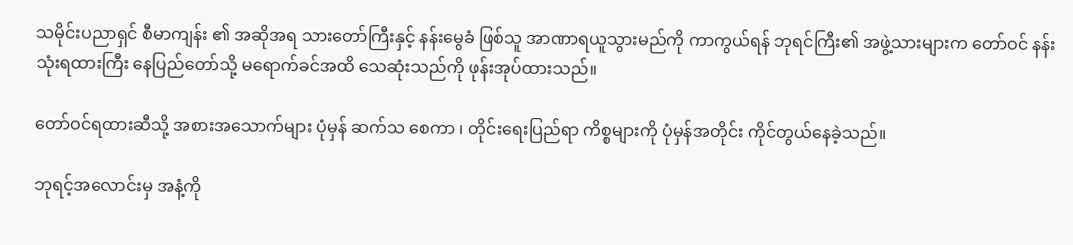သမိုင်းပညာရှင် စီမာကျန်း ၏ အဆိုအရ သားတော်ကြီးနှင့် နန်းမွေခံ ဖြစ်သူ အာဏာရယူသွားမည်ကို ကာကွယ်ရန် ဘုရင်ကြီး၏ အဖွဲ့သားများက တော်ဝင် နန်းသုံးရထားကြီး နေပြည်တော်သို့ မရောက်ခင်အထိ သေဆုံးသည်ကို ဖုန်းအုပ်ထားသည်။

တော်ဝင်ရထားဆီသို့ အစားအသောက်များ ပုံမှန် ဆက်သ စေကာ ၊ တိုင်းရေးပြည်ရာ ကိစ္စများကို ပုံမှန်အတိုင်း ကိုင်တွယ်နေခဲ့သည်။

ဘုရင့်အလောင်းမှ အနံ့ကို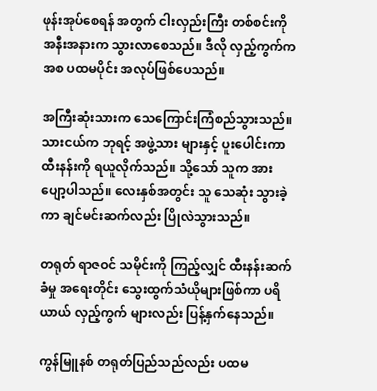ဖုန်းအုပ်စေရန် အတွက် ငါးလှည်းကြီး တစ်စင်းကို အနီးအနားက သွားလာစေသည်။ ဒီလို လှည့်ကွက်က အစ ပထမပိုင်း အလုပ်ဖြစ်ပေသည်။

အကြီးဆုံးသားက သေကြောင်းကြံစည်သွားသည်။ သားငယ်က ဘုရင့် အဖွဲ့သား များနှင့် ပူးပေါင်းကာ ထီးနန်းကို ရယူလိုက်သည်။ သို့သော် သူက အားပျော့ပါသည်။ လေးနှစ်အတွင်း သူ သေဆုံး သွားခဲ့ကာ ချင်မင်းဆက်လည်း ပြိုလဲသွားသည်။

တရုတ် ရာဇဝင် သမိုင်းကို ကြည့်လျှင် ထီးနန်းဆက်ခံမှု အရေးတိုင်း သွေးထွက်သံယိုများဖြစ်ကာ ပရိယာယ် လှည့်ကွက် များလည်း ပြန့်နှက်နေသည်။

ကွန်မြူနစ် တရုတ်ပြည်သည်လည်း ပထမ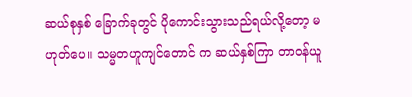ဆယ်စုနှစ် ခြောက်ခုတွင် ပိုကောင်းသွားသည်ရယ်လို့တော့ မဟုတ်ပေ။ သမ္မတဟူကျင်တောင် က ဆယ်နှစ်ကြာ တာဝန်ယူ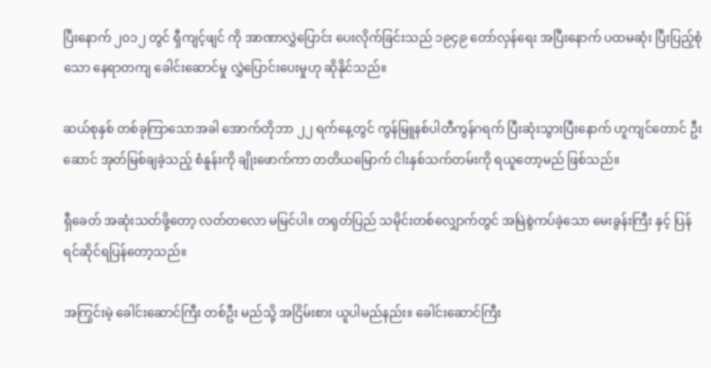ပြီးနောက် ၂၀၁၂ တွင် ရှီကျင့်ဖျင် ကို အာဏာလွှဲပြောင်း ပေးလိုက်ခြင်းသည် ၁၉၄၉ တော်လှန်ရေး အပြီးနောက် ပထမဆုံး ပြီးပြည့်စုံသော နေရာတကျ ခေါင်းဆောင်မှု လွှဲပြောင်းပေးမှုဟု ဆိုနိုင်သည်။

ဆယ်စုနှစ် တစ်ခုကြာသောအခါ အောက်တိုဘာ ၂၂ ရက်နေ့တွင် ကွန်မြူနစ်ပါတီကွန်ဂရက် ပြီးဆုံးသွားပြီးနောက် ဟူကျင်တောင် ဦးဆောင် အုတ်မြစ်ချခဲ့သည့် စံနူန်းကို ချိုးဖောက်ကာ တတိယမြောက် ငါးနှစ်သက်တမ်းကို ရယူတော့မည် ဖြစ်သည်။

ရှီခေတ် အဆုံးသတ်ဖို့တော့ လတ်တလော မမြင်ပါ။ တရုတ်ပြည် သမိုင်းတစ်လျှောက်တွင် အမြဲစွဲကပ်ခဲ့သော မေးခွန်းကြီး နှင့် ပြန်ရင်ဆိုင်ရပြန်တော့သည်။

အကြွင်းမဲ့ ခေါင်းဆောင်ကြီး တစ်ဦး မည်သို့ အငြိမ်းစား ယူပါမည်နည်း။ ခေါင်းဆောင်ကြီး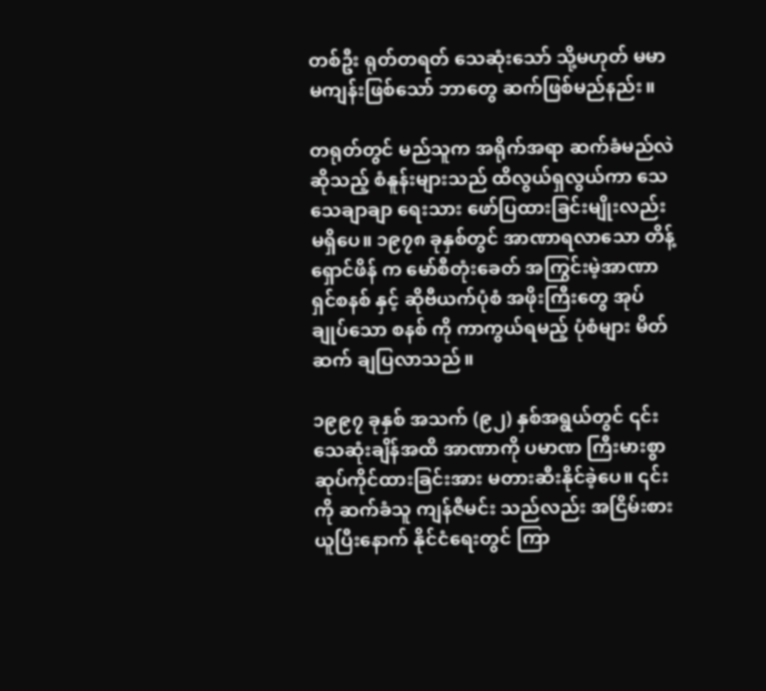တစ်ဦး ရုတ်တရတ် သေဆုံးသော် သို့မဟုတ် မမာမကျန်းဖြစ်သော် ဘာတွေ ဆက်ဖြစ်မည်နည်း။

တရုတ်တွင် မည်သူက အရိုက်အရာ ဆက်ခံမည်လဲဆိုသည့် စံနူန်းများသည် ထိလွယ်ရှလွယ်ကာ သေသေချာချာ ရေးသား ဖော်ပြထားခြင်းမျိုးလည်း မရှိပေ။ ၁၉၇၈ ခုနှစ်တွင် အာဏာရလာသော တိန့်ရှောင်ဖိန် က မော်စီတုံးခေတ် အကြွင်းမဲ့အာဏာရှင်စနစ် နှင့် ဆိုဗီယက်ပုံစံ အဖိုးကြီးတွေ အုပ်ချုပ်သော စနစ် ကို ကာကွယ်ရမည့် ပုံစံများ မိတ်ဆက် ချပြလာသည်။

၁၉၉၇ ခုနှစ် အသက် (၉၂) နှစ်အရွယ်တွင် ၎င်းသေဆုံးချိန်အထိ အာဏာကို ပမာဏ ကြီးမားစွာ ဆုပ်ကိုင်ထားခြင်းအား မတားဆီးနိုင်ခဲ့ပေ။ ၎င်းကို ဆက်ခံသူ ကျန်ဇီမင်း သည်လည်း အငြိမ်းစားယူပြီးနောက် နိုင်ငံရေးတွင် ကြာ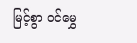မြင့်စွာ ဝင်မွှေ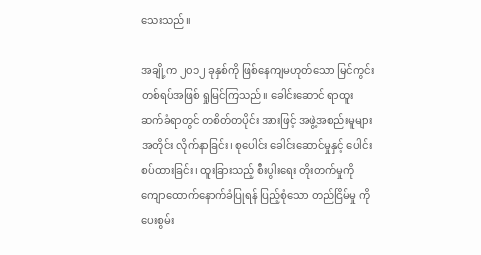သေးသည်။

အချို့က ၂၀၁၂ ခုနှစ်ကို ဖြစ်နေကျမဟုတ်သော မြင်ကွင်းတစ်ရပ်အဖြစ် ရှုမြင်ကြသည်။ ခေါင်းဆောင် ရာထူး ဆက်ခံရာတွင် တစိတ်တပိုင်း အားဖြင့် အဖွဲ့အစည်းမူများအတိုင်း လိုက်နာခြင်း၊ စုပေါင်း ခေါင်းဆောင်မှုနှင့် ပေါင်းစပ်ထားခြင်း၊ ထူးခြားသည့် စီးပွါးရေး တိုးတက်မှုကို ကျောထောက်နောက်ခံပြုရန် ပြည့်စုံသော တည်ငြိမ်မှု ကို ပေးစွမ်း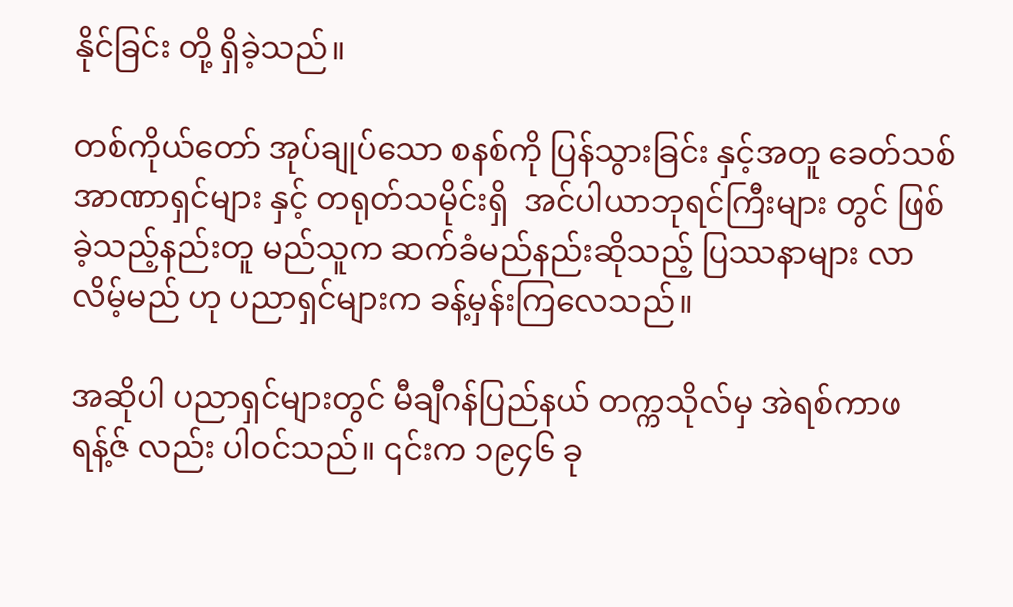နိုင်ခြင်း တို့ ရှိခဲ့သည်။

တစ်ကိုယ်တော် အုပ်ချုပ်သော စနစ်ကို ပြန်သွားခြင်း နှင့်အတူ ခေတ်သစ် အာဏာရှင်များ နှင့် တရုတ်သမိုင်းရှိ  အင်ပါယာဘုရင်ကြီးများ တွင် ဖြစ်ခဲ့သည့်နည်းတူ မည်သူက ဆက်ခံမည်နည်းဆိုသည့် ပြဿနာများ လာလိမ့်မည် ဟု ပညာရှင်များက ခန့်မှန်းကြလေသည်။

အဆိုပါ ပညာရှင်များတွင် မီချီဂန်ပြည်နယ် တက္ကသိုလ်မှ အဲရစ်ကာဖရန့်ဇ် လည်း ပါဝင်သည်။ ၎င်းက ၁၉၄၆ ခု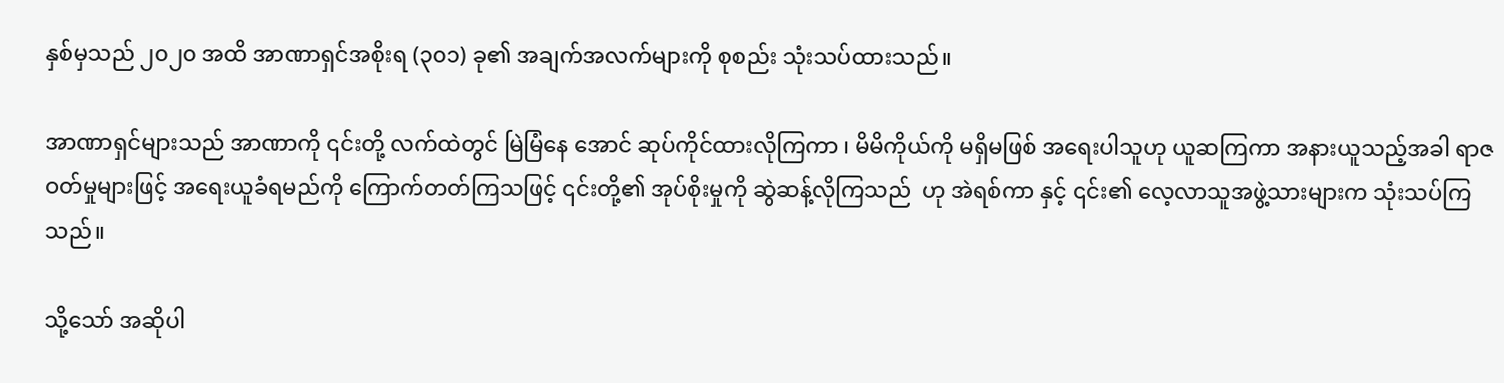နှစ်မှသည် ၂၀၂၀ အထိ အာဏာရှင်အစိုးရ (၃၀၁) ခု၏ အချက်အလက်များကို စုစည်း သုံးသပ်ထားသည်။

အာဏာရှင်များသည် အာဏာကို ၎င်းတို့ လက်ထဲတွင် မြဲမြံနေ အောင် ဆုပ်ကိုင်ထားလိုကြကာ ၊ မိမိကိုယ်ကို မရှိမဖြစ် အရေးပါသူဟု ယူဆကြကာ အနားယူသည့်အခါ ရာဇဝတ်မှုများဖြင့် အရေးယူခံရမည်ကို ကြောက်တတ်ကြသဖြင့် ၎င်းတို့၏ အုပ်စိုးမှုကို ဆွဲဆန့်လိုကြသည်  ဟု အဲရစ်ကာ နှင့် ၎င်း၏ လေ့လာသူအဖွဲ့သားများက သုံးသပ်ကြသည်။

သို့သော် အဆိုပါ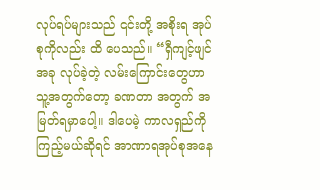လုပ်ရပ်များသည် ၎င်းတို့ အစိုးရ အုပ်စုကိုလည်း ထိ ပေသည်။ “ရှီကျင့်ဖျင် အခု လုပ်ခဲ့တဲ့ လမ်းကြောင်းတွေဟာ သူ့အတွက်တော့ ခဏတာ အတွက် အမြတ်ရမှာပေါ့။ ဒါပေမဲ့ ကာလရှည်ကို ကြည့်မယ်ဆိုရင် အာဏာရအုပ်စုအနေ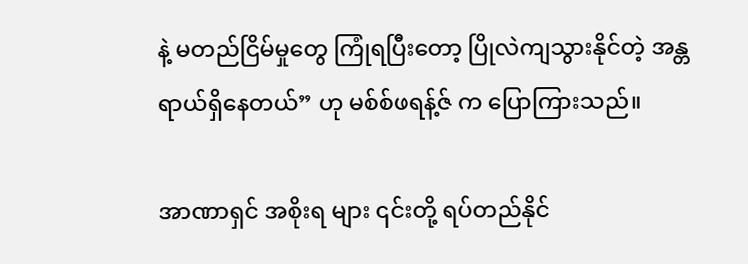နဲ့ မတည်ငြိမ်မှုတွေ ကြုံရပြီးတော့ ပြိုလဲကျသွားနိုင်တဲ့ အန္တရာယ်ရှိနေတယ်” ဟု မစ်စ်ဖရန့်ဇ် က ပြောကြားသည်။

အာဏာရှင် အစိုးရ များ ၎င်းတို့ ရပ်တည်နိုင်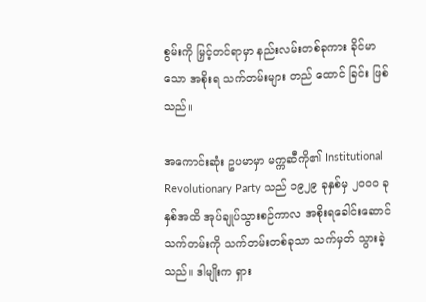စွမ်းကို မြှင့်တင်ရာမှာ နည်းလမ်းတစ်ခုကား ခိုင်မာသော အစိုးရ သက်တမ်းများ တည် ထောင် ခြင်း ဖြစ်သည်။

အကောင်းဆုံး ဥပမာမှာ မက္ကဆီကို၏ Institutional Revolutionary Party သည် ၁၉၂၉ ခုနှစ်မှ ၂၀၀၀ ခုနှစ်အထိ အုပ်ချုပ်သွားစဉ်ကာလ အစိုးရခေါင်းဆောင် သက်တမ်းကို သက်တမ်းတစ်ခုသာ သက်မှတ် သွားခဲ့သည်။ ဒါမျိုးက ရှား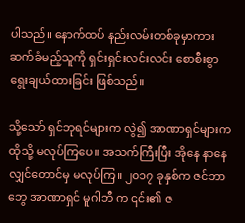ပါသည်။ နောက်ထပ် နည်းလမ်းတစ်ခုမှာကား ဆက်ခံမည့်သူကို ရှင်းရှင်းလင်းလင်း စောစီးစွာ ရွေးချယ်ထားခြင်း ဖြစ်သည်။

သို့သော် ရှင်ဘုရင်များက လွဲ၍ အာဏာရှင်များက ထိုသို့ မလုပ်ကြပေ။ အသက်ကြီးပြီး အိုနေ နာနေ လျှင်တောင်မှ မလုပ်ကြ။ ၂၀၁၇ ခုနှစ်က ဇင်ဘာဘွေ အာဏာရှင် မူဂါဘီ က ၎င်း၏ ဇ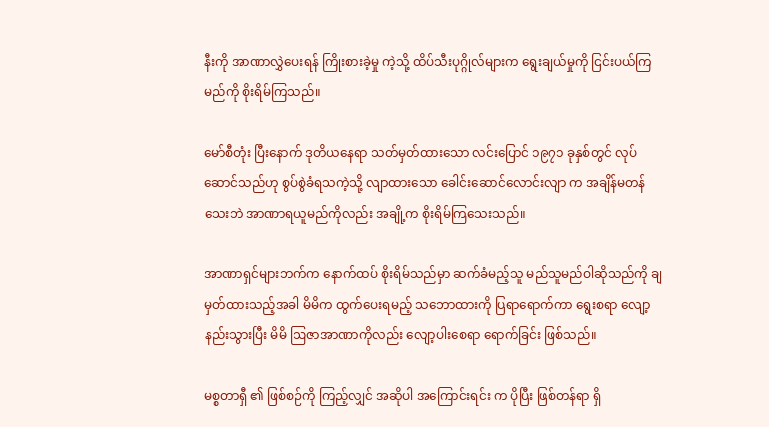နီးကို အာဏာလွှဲပေးရန် ကြိုးစားခဲ့မှု ကဲ့သို့ ထိပ်သီးပုဂ္ဂိုလ်များက ရွေးချယ်မှုကို ငြင်းပယ်ကြမည်ကို စိုးရိမ်ကြသည်။

မော်စီတုံး ပြီးနောက် ဒုတိယနေရာ သတ်မှတ်ထားသော လင်းပြောင် ၁၉၇၁ ခုနှစ်တွင် လုပ်ဆောင်သည်ဟု စွပ်စွဲခံရသကဲ့သို့ လျာထားသော ခေါင်းဆောင်လောင်းလျာ က အချိန်မတန်သေးဘဲ အာဏာရယူမည်ကိုလည်း အချို့က စိုးရိမ်ကြသေးသည်။

အာဏာရှင်များဘက်က နောက်ထပ် စိုးရိမ်သည်မှာ ဆက်ခံမည့်သူ မည်သူမည်ဝါဆိုသည်ကို ချမှတ်ထားသည့်အခါ မိမိက ထွက်ပေးရမည့် သဘောထားကို ပြရာရောက်ကာ ရွေးစရာ လျော့နည်းသွားပြီး မိမိ ဩဇာအာဏာကိုလည်း လျော့ပါးစေရာ ရောက်ခြင်း ဖြစ်သည်။

မစ္စတာရှီ ၏ ဖြစ်စဉ်ကို ကြည့်လျှင် အဆိုပါ အကြောင်းရင်း က ပိုပြီး ဖြစ်တန်ရာ ရှိ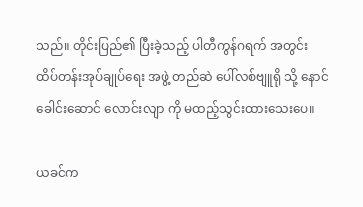သည်။ တိုင်းပြည်၏ ပြီးခဲ့သည့် ပါတီကွန်ဂရက် အတွင်း ထိပ်တန်းအုပ်ချုပ်ရေး အဖွဲ့ တည်ဆဲ ပေါ်လစ်ဗျူရို သို့ နောင်ခေါင်းဆောင် လောင်းလျာ ကို မထည့်သွင်းထားသေးပေ။

ယခင်က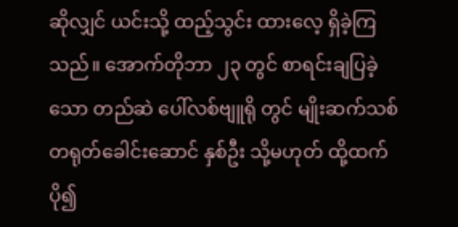ဆိုလျှင် ယင်းသို့ ထည့်သွင်း ထားလေ့ ရှိခဲ့ကြသည်။ အောက်တိုဘာ ၂၃ တွင် စာရင်းချပြခဲ့သော တည်ဆဲ ပေါ်လစ်ဗျူရို တွင် မျိုးဆက်သစ် တရုတ်ခေါင်းဆောင် နှစ်ဦး သို့မဟုတ် ထို့ထက်ပို၍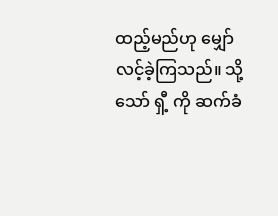ထည့်မည်ဟု မျှော်လင့်ခဲ့ကြသည်။ သို့သော် ရှီ့ ကို ဆက်ခံ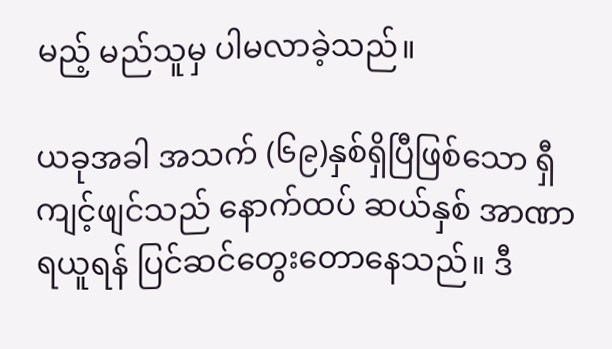မည့် မည်သူမှ ပါမလာခဲ့သည်။

ယခုအခါ အသက် (၆၉)နှစ်ရှိပြီဖြစ်သော ရှီကျင့်ဖျင်သည် နောက်ထပ် ဆယ်နှစ် အာဏာရယူရန် ပြင်ဆင်တွေးတောနေသည်။ ဒီ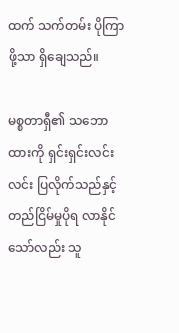ထက် သက်တမ်း ပိုကြာဖို့သာ ရှိချေသည်။

မစ္စတာရှီ၏ သဘောထားကို ရှင်းရှင်းလင်းလင်း ပြလိုက်သည်နှင့် တည်ငြိမ်မှုပိုရ လာနိုင်သော်လည်း သူ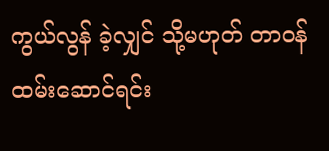ကွယ်လွန် ခဲ့လျှင် သို့မဟုတ် တာဝန်ထမ်းဆောင်ရင်း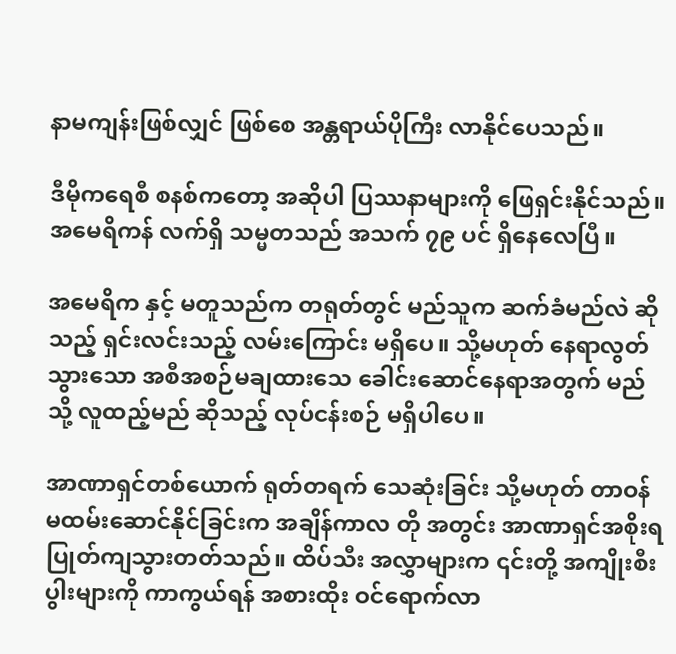နာမကျန်းဖြစ်လျှင် ဖြစ်စေ အန္တရာယ်ပိုကြီး လာနိုင်ပေသည်။

ဒီမိုကရေစီ စနစ်ကတော့ အဆိုပါ ပြဿနာများကို ဖြေရှင်းနိုင်သည်။ အမေရိကန် လက်ရှိ သမ္မတသည် အသက် ၇၉ ပင် ရှိနေလေပြီ။

အမေရိက နှင့် မတူသည်က တရုတ်တွင် မည်သူက ဆက်ခံမည်လဲ ဆိုသည့် ရှင်းလင်းသည့် လမ်းကြောင်း မရှိပေ။ သို့မဟုတ် နေရာလွတ်သွားသော အစီအစဉ်မချထားသေ ခေါင်းဆောင်နေရာအတွက် မည်သို့ လူထည့်မည် ဆိုသည့် လုပ်ငန်းစဉ် မရှိပါပေ။

အာဏာရှင်တစ်ယောက် ရုတ်တရက် သေဆုံးခြင်း သို့မဟုတ် တာဝန်မထမ်းဆောင်နိုင်ခြင်းက အချိန်ကာလ တို အတွင်း အာဏာရှင်အစိုးရ ပြုတ်ကျသွားတတ်သည်။ ထိပ်သီး အလွှာများက ၎င်းတို့ အကျိုးစီးပွါးများကို ကာကွယ်ရန် အစားထိုး ဝင်ရောက်လာ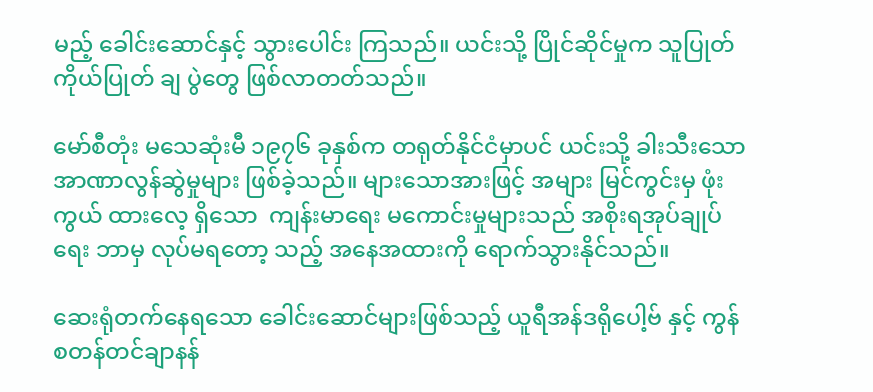မည့် ခေါင်းဆောင်နှင့် သွားပေါင်း ကြသည်။ ယင်းသို့ ပြိုင်ဆိုင်မှုက သူပြုတ်ကိုယ်ပြုတ် ချ ပွဲတွေ ဖြစ်လာတတ်သည်။

မော်စီတုံး မသေဆုံးမီ ၁၉၇၆ ခုနှစ်က တရုတ်နိုင်ငံမှာပင် ယင်းသို့ ခါးသီးသော အာဏာလွန်ဆွဲမှုများ ဖြစ်ခဲ့သည်။ များသောအားဖြင့် အများ မြင်ကွင်းမှ ဖုံးကွယ် ထားလေ့ ရှိသော  ကျန်းမာရေး မကောင်းမှုများသည် အစိုးရအုပ်ချုပ်ရေး ဘာမှ လုပ်မရတော့ သည့် အနေအထားကို ရောက်သွားနိုင်သည်။

ဆေးရုံတက်နေရသော ခေါင်းဆောင်များဖြစ်သည့် ယူရီအန်ဒရိုပေါ့ဗ် နှင့် ကွန်စတန်တင်ချာနန်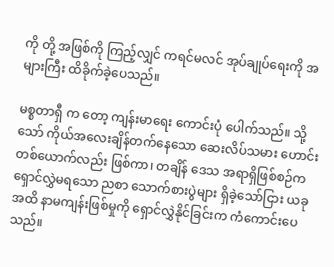ကို တို့ အဖြစ်ကို ကြည့်လျှင် ကရင်မလင် အုပ်ချုပ်ရေးကို အများကြီး ထိခိုက်ခဲ့ပေသည်။

မစ္စတာရှီ က တော့ ကျန်းမာရေး ကောင်းပုံ ပေါက်သည်။ သို့သော် ကိုယ်အလေးချိန်တက်နေသော ဆေးလိပ်သမား ဟောင်းတစ်ယောက်လည်း ဖြစ်ကာ၊ တချိန် ဒေသ အရာရှိဖြစ်စဉ်က ရှောင်လွှဲမရသော ညစာ သောက်စားပွဲများ ရှိခဲ့သော်ငြား ယခုအထိ နာမကျန်းဖြစ်မှုကို ရှောင်လွှဲနိုင်ခြင်းက ကံကောင်းပေသည်။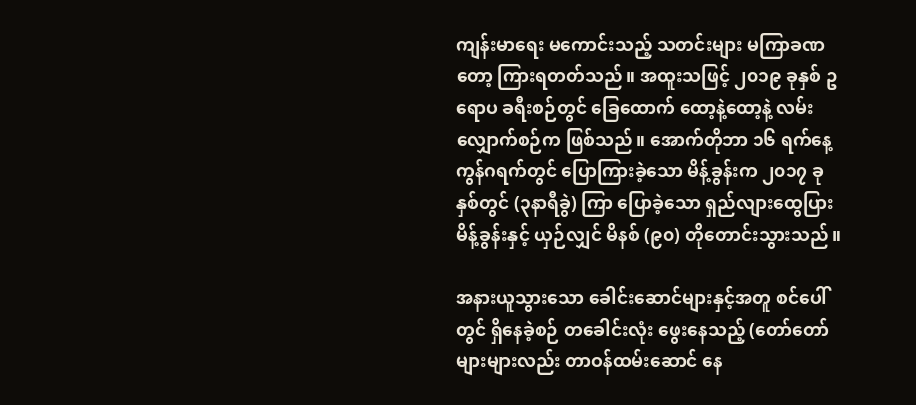ကျန်းမာရေး မကောင်းသည့် သတင်းများ မကြာခဏတော့ ကြားရတတ်သည်။ အထူးသဖြင့် ၂၀၁၉ ခုနှစ် ဥရောပ ခရီးစဉ်တွင် ခြေထောက် ထော့နဲ့ထော့နဲ့ လမ်းလျှောက်စဉ်က ဖြစ်သည်။ အောက်တိုဘာ ၁၆ ရက်နေ့ ကွန်ဂရက်တွင် ပြောကြားခဲ့သော မိန့်ခွန်းက ၂၀၁၇ ခုနှစ်တွင် (၃နာရီခွဲ) ကြာ ပြောခဲ့သော ရှည်လျားထွေပြား မိန့်ခွန်းနှင့် ယှဉ်လျှင် မိနစ် (၉၀) တိုတောင်းသွားသည်။

အနားယူသွားသော ခေါင်းဆောင်များနှင့်အတူ စင်ပေါ်တွင် ရှိနေခဲ့စဉ် တခေါင်းလုံး ဖွေးနေသည့် (တော်တော်များများလည်း တာဝန်ထမ်းဆောင် နေ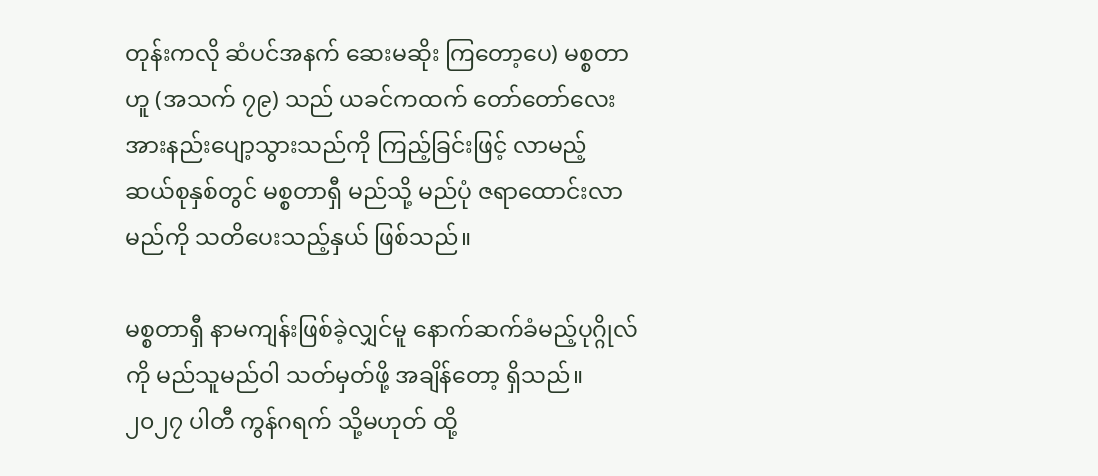တုန်းကလို ဆံပင်အနက် ဆေးမဆိုး ကြတော့ပေ) မစ္စတာ ဟူ (အသက် ၇၉) သည် ယခင်ကထက် တော်တော်လေး အားနည်းပျော့သွားသည်ကို ကြည့်ခြင်းဖြင့် လာမည့် ဆယ်စုနှစ်တွင် မစ္စတာရှီ မည်သို့ မည်ပုံ ဇရာထောင်းလာမည်ကို သတိပေးသည့်နှယ် ဖြစ်သည်။

မစ္စတာရှီ နာမကျန်းဖြစ်ခဲ့လျှင်မူ နောက်ဆက်ခံမည့်ပုဂ္ဂိုလ် ကို မည်သူမည်ဝါ သတ်မှတ်ဖို့ အချိန်တော့ ရှိသည်။ ၂၀၂၇ ပါတီ ကွန်ဂရက် သို့မဟုတ် ထို့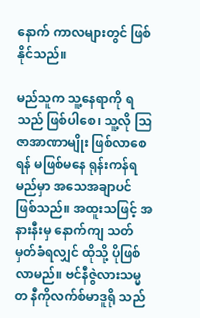နောက် ကာလများတွင် ဖြစ်နိုင်သည်။

မည်သူက သူ့နေရာကို ရသည် ဖြစ်ပါစေ၊ သူ့လို ဩဇာအာဏာမျိုး ဖြစ်လာစေရန် မဖြစ်မနေ ရုန်းကန်ရမည်မှာ အသေအချာပင် ဖြစ်သည်။ အထူးသဖြင့် အနားနီးမှ နောက်ကျ သတ်မှတ်ခံရလျှင် ထိုသို့ ပိုဖြစ်လာမည်။ ဗင်နီဇွဲလားသမ္မတ နီကိုလက်စ်မာဒူရို သည်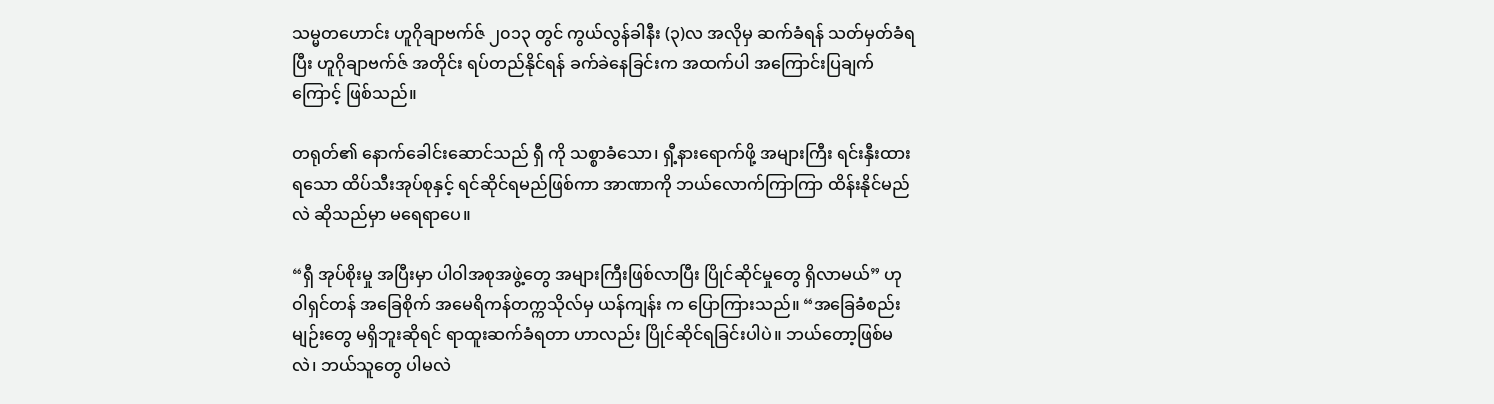သမ္မတဟောင်း ဟူဂိုချာဗက်ဇ် ၂၀၁၃ တွင် ကွယ်လွန်ခါနီး (၃)လ အလိုမှ ဆက်ခံရန် သတ်မှတ်ခံရပြီး ဟူဂိုချာဗက်ဇ် အတိုင်း ရပ်တည်နိုင်ရန် ခက်ခဲနေခြင်းက အထက်ပါ အကြောင်းပြချက်ကြောင့် ဖြစ်သည်။

တရုတ်၏ နောက်ခေါင်းဆောင်သည် ရှီ ကို သစ္စာခံသော၊ ရှီ့နားရောက်ဖို့ အများကြီး ရင်းနှီးထားရသော ထိပ်သီးအုပ်စုနှင့် ရင်ဆိုင်ရမည်ဖြစ်ကာ အာဏာကို ဘယ်လောက်ကြာကြာ ထိန်းနိုင်မည်လဲ ဆိုသည်မှာ မရေရာပေ။

“ရှီ အုပ်စိုးမှု အပြီးမှာ ပါဝါအစုအဖွဲ့တွေ အများကြီးဖြစ်လာပြီး ပြိုင်ဆိုင်မှုတွေ ရှိလာမယ်” ဟု ဝါရှင်တန် အခြေစိုက် အမေရိကန်တက္ကသိုလ်မှ ယန်ကျန်း က ပြောကြားသည်။ “အခြေခံစည်းမျဉ်းတွေ မရှိဘူးဆိုရင် ရာထူးဆက်ခံရတာ ဟာလည်း ပြိုင်ဆိုင်ရခြင်းပါပဲ။ ဘယ်တော့ဖြစ်မလဲ၊ ဘယ်သူတွေ ပါမလဲ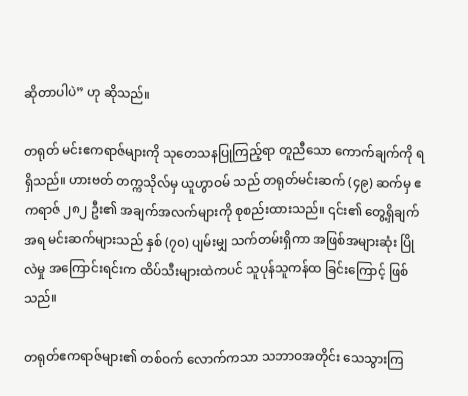ဆိုတာပါပဲ” ဟု ဆိုသည်။

တရုတ် မင်းဧကရာဇ်များကို သုတေသနပြုကြည့်ရာ တူညီသော ကောက်ချက်ကို ရရှိသည်။ ဟားဗတ် တက္ကသိုလ်မှ ယူဟွာဝမ် သည် တရုတ်မင်းဆက် (၄၉) ဆက်မှ ဧကရာဇ် ၂၈၂ ဦး၏ အချက်အလက်များကို စုစည်းထားသည်။ ၎င်း၏ တွေ့ရှိချက်အရ မင်းဆက်များသည် နှစ် (၇၀) ပျမ်းမျှ သက်တမ်းရှိကာ အဖြစ်အများဆုံး ပြိုလဲမှု အကြောင်းရင်းက ထိပ်သီးများထဲကပင် သူပုန်သူကန်ထ ခြင်းကြောင့် ဖြစ်သည်။

တရုတ်ဧကရာဇ်များ၏ တစ်ဝက် လောက်ကသာ သဘာဝအတိုင်း သေသွားကြ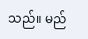သည်။ မည်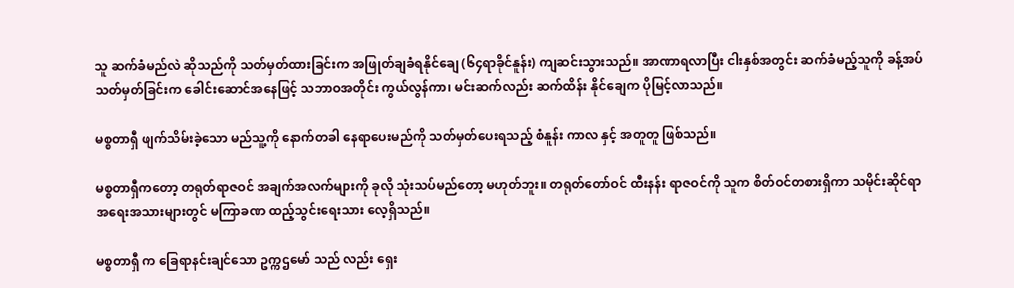သူ ဆက်ခံမည်လဲ ဆိုသည်ကို သတ်မှတ်ထားခြင်းက အဖြုတ်ချခံရနိုင်ချေ (၆၄ရာခိုင်နူန်း) ကျဆင်းသွားသည်။ အာဏာရလာပြီး ငါးနှစ်အတွင်း ဆက်ခံမည့်သူကို ခန့်အပ် သတ်မှတ်ခြင်းက ခေါင်းဆောင်အနေဖြင့် သဘာဝအတိုင်း ကွယ်လွန်ကာ၊ မင်းဆက်လည်း ဆက်ထိန်း နိုင်ချေက ပိုမြင့်လာသည်။

မစ္စတာရှီ ဖျက်သိမ်းခဲ့သော မည်သူ့ကို နောက်တခါ နေရာပေးမည်ကို သတ်မှတ်ပေးရသည့် စံနူန်း ကာလ နှင့် အတူတူ ဖြစ်သည်။

မစ္စတာရှီကတော့ တရုတ်ရာဇဝင် အချက်အလက်များကို ခုလို သုံးသပ်မည်တော့ မဟုတ်ဘူး။ တရုတ်တော်ဝင် ထီးနန်း ရာဇဝင်ကို သူက စိတ်ဝင်တစားရှိကာ သမိုင်းဆိုင်ရာ အရေးအသားများတွင် မကြာခဏ ထည့်သွင်းရေးသား လေ့ရှိသည်။

မစ္စတာရှီ က ခြေရာနင်းချင်သော ဥက္ကဌမော် သည် လည်း ရှေး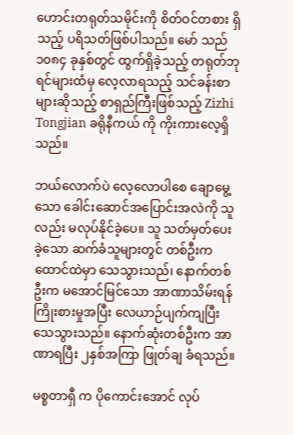ဟောင်းတရုတ်သမိုင်းကို စိတ်ဝင်တစား ရှိသည့် ပရိသတ်ဖြစ်ပါသည်။ မော် သည် ၁၀၈၄ ခုနှစ်တွင် ထွက်ရှိခဲ့သည့် တရုတ်ဘုရင်များထံမှ လေ့လာရသည့် သင်ခန်းစာများဆိုသည့် စာရှည်ကြီးဖြစ်သည့် Zizhi Tongjian ခရိုနီကယ် ကို ကိုးကားလေ့ရှိသည်။

ဘယ်လောက်ပဲ လေ့လောပါစေ ချောမွေ့သော ခေါင်းဆောင်အပြောင်းအလဲကို သူလည်း မလုပ်နိုင်ခဲ့ပေ။ သူ သတ်မှတ်ပေးခဲ့သော ဆက်ခံသူများတွင် တစ်ဦးက ထောင်ထဲမှာ သေသွားသည်၊ နောက်တစ်ဦးက မအောင်မြင်သော အာဏာသိမ်းရန် ကြိုးစားမှုအပြီး လေယာဉ်ပျက်ကျပြီး သေသွားသည်။ နောက်ဆုံးတစ်ဦးက အာဏာရပြီး ၂နှစ်အကြာ ဖြုတ်ချ ခံရသည်။

မစ္စတာရှီ က ပိုကောင်းအောင် လုပ်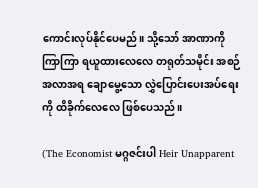ကောင်းလုပ်နိုင်ပေမည်။ သို့သော် အာဏာကို ကြာကြာ ရယူထားလေလေ တရုတ်သမိုင်း အစဉ်အလာအရ ချောမွေ့သော လွှဲပြောင်းပေးအပ်ရေးကို ထိခိုက်လေလေ ဖြစ်ပေသည်။

(The Economist မဂ္ဂဇင်းပါ Heir Unapparent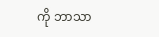ကို ဘာသာ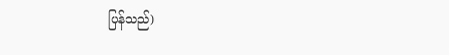ပြန်သည်)